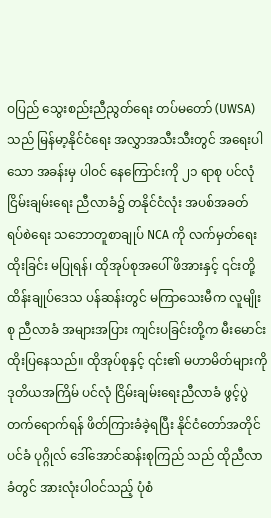ဝပြည် သွေးစည်းညီညွတ်ရေး တပ်မတော် (UWSA) သည် မြန်မာ့နိုင်ငံရေး အလွှာအသီးသီးတွင် အရေးပါသော အခန်းမှ ပါဝင် နေကြောင်းကို ၂၁ ရာစု ပင်လုံ ငြိမ်းချမ်းရေး ညီလာခံ၌ တနိုင်ငံလုံး အပစ်အခတ် ရပ်စဲရေး သဘောတူစာချုပ် NCA ကို လက်မှတ်ရေးထိုးခြင်း မပြုရန်၊ ထိုအုပ်စုအပေါ် ဖိအားနှင့် ၎င်းတို့ ထိန်းချုပ်ဒေသ ပန်ဆန်းတွင် မကြာသေးမီက လူမျိုးစု ညီလာခံ အများအပြား ကျင်းပခြင်းတို့က မီးမောင်းထိုးပြနေသည်။ ထိုအုပ်စုနှင့် ၎င်း၏ မဟာမိတ်များကို ဒုတိယအကြိမ် ပင်လုံ ငြိမ်းချမ်းရေးညီလာခံ ဖွင့်ပွဲတက်ရောက်ရန် ဖိတ်ကြားခံခဲ့ရပြီး နိုင်ငံတော်အတိုင်ပင်ခံ ပုဂ္ဂိုလ် ဒေါ်အောင်ဆန်းစုကြည် သည် ထိုညီလာခံတွင် အားလုံးပါဝင်သည့် ပုံစံ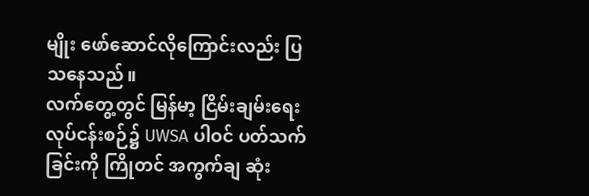မျိုး ဖော်ဆောင်လိုကြောင်းလည်း ပြသနေသည်။
လက်တွေ့တွင် မြန်မာ့ ငြိမ်းချမ်းရေး လုပ်ငန်းစဉ်၌ UWSA ပါဝင် ပတ်သက်ခြင်းကို ကြိုတင် အကွက်ချ ဆုံး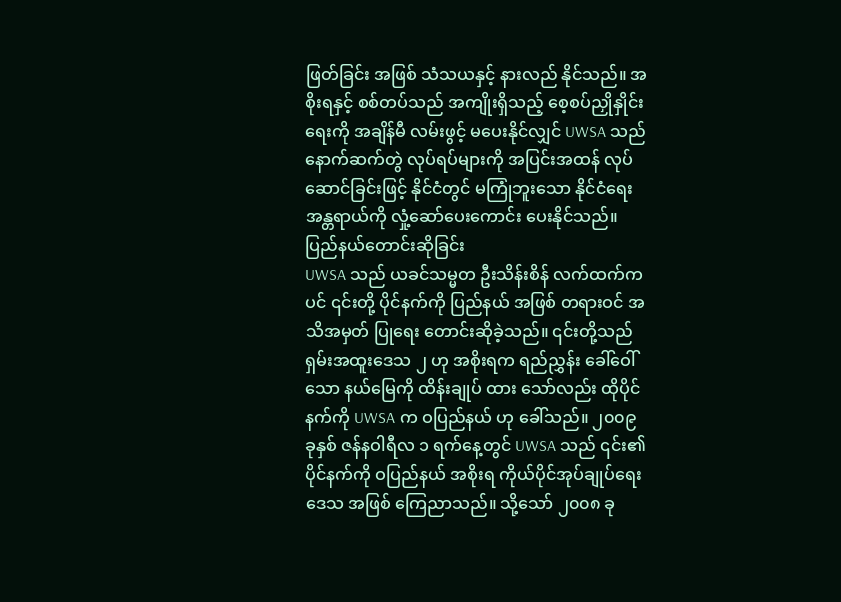ဖြတ်ခြင်း အဖြစ် သံသယနှင့် နားလည် နိုင်သည်။ အစိုးရနှင့် စစ်တပ်သည် အကျိုးရှိသည့် စေ့စပ်ညှိုနှိုင်းရေးကို အချိန်မီ လမ်းဖွင့် မပေးနိုင်လျှင် UWSA သည် နောက်ဆက်တွဲ လုပ်ရပ်များကို အပြင်းအထန် လုပ်ဆောင်ခြင်းဖြင့် နိုင်ငံတွင် မကြုံဘူးသော နိုင်ငံရေး အန္တရာယ်ကို လှုံ့ဆော်ပေးကောင်း ပေးနိုင်သည်။
ပြည်နယ်တောင်းဆိုခြင်း
UWSA သည် ယခင်သမ္မတ ဦးသိန်းစိန် လက်ထက်ကပင် ၎င်းတို့ ပိုင်နက်ကို ပြည်နယ် အဖြစ် တရားဝင် အသိအမှတ် ပြုရေး တောင်းဆိုခဲ့သည်။ ၎င်းတို့သည် ရှမ်းအထူးဒေသ ၂ ဟု အစိုးရက ရည်ညွှန်း ခေါ်ဝေါ်သော နယ်မြေကို ထိန်းချုပ် ထား သော်လည်း ထိုပိုင်နက်ကို UWSA က ဝပြည်နယ် ဟု ခေါ်သည်။ ၂၀၀၉ ခုနှစ် ဇန်နဝါရီလ ၁ ရက်နေ့တွင် UWSA သည် ၎င်း၏ ပိုင်နက်ကို ဝပြည်နယ် အစိုးရ ကိုယ်ပိုင်အုပ်ချုပ်ရေး ဒေသ အဖြစ် ကြေညာသည်။ သို့သော် ၂၀၀၈ ခု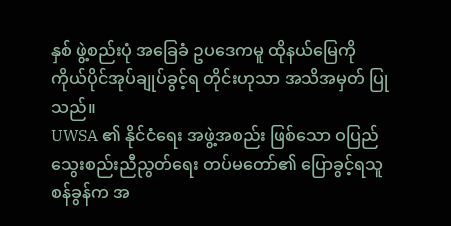နှစ် ဖွဲ့စည်းပုံ အခြေခံ ဥပဒေကမူ ထိုနယ်မြေကို ကိုယ်ပိုင်အုပ်ချုပ်ခွင့်ရ တိုင်းဟုသာ အသိအမှတ် ပြုသည်။
UWSA ၏ နိုင်ငံရေး အဖွဲ့အစည်း ဖြစ်သော ဝပြည် သွေးစည်းညီညွတ်ရေး တပ်မတော်၏ ပြောခွင့်ရသူ စန်ခွန်က အ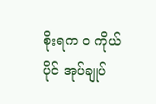စိုးရက ဝ ကိုယ်ပိုင် အုပ်ချုပ်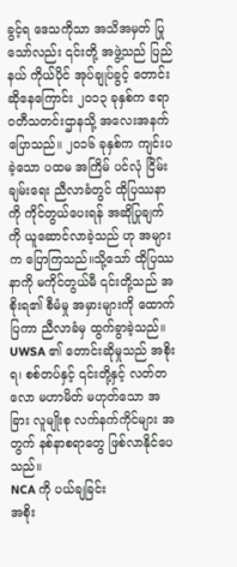ခွင့်ရ ဒေသကိုသာ အသိအမှတ် ပြုသော်လည်း ၎င်းတို့ အဖွဲ့သည် ပြည်နယ် ကိုယ်ပိုင် အုပ်ချုပ်ခွင့် တောင်းဆိုနေကြောင်း ၂၀၁၃ ခုနှစ်က ဧရာဝတီသတင်းဌာနသို့ အလေးအနက် ပြောသည်။ ၂၀၁၆ ခုနှစ်က ကျင်းပခဲ့သော ပထမ အကြိမ် ပင်လုံ ငြိမ်းချမ်းရေး ညီလာခံတွင် ထိုပြဿနာကို ကိုင်တွယ်ပေးရန် အဆိုပြုချက်ကို ယူဆောင်လာခဲ့သည် ဟု အများက ပြောကြသည်။သို့သော် ထိုပြဿနာကို မကိုင်တွယ်မီ ၎င်းတို့သည် အစိုးရ၏ စီမံမှု အမှားများကို ထောက်ပြကာ ညီလာခံမှ ထွက်ခွာခဲ့သည်။
UWSA ၏ တောင်းဆိုမှုသည် အစိုးရ၊ စစ်တပ်နှင့် ၎င်းတို့နှင့် လတ်တလော မဟာမိတ် မဟုတ်သော အခြား လူမျိုးစု လက်နက်ကိုင်များ အတွက် နစ်နာစရာတွေ ဖြစ်လာနိုင်ပေသည်။
NCA ကို ပယ်ချခြင်း
အစိုး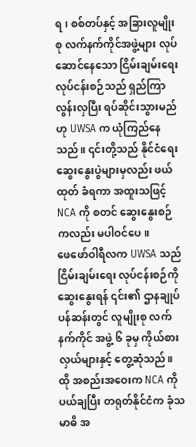ရ၊ စစ်တပ်နှင့် အခြားလူမျိုးစု လက်နက်ကိုင်အဖွဲ့များ လုပ်ဆောင်နေသော ငြိမ်းချမ်းရေး လုပ်ငန်းစဉ်သည် ရှည်ကြာ လွန်းလှပြီး ရပ်ဆိုင်းသွားမည် ဟု UWSA က ယုံကြည်နေသည်။ ၎င်းတို့သည် နိုင်ငံရေး ဆွေးနွေးပွဲများမှလည်း ဖယ်ထုတ် ခံရကာ အထူးသဖြင့် NCA ကို စတင် ဆွေးနွေးစဉ်ကလည်း မပါဝင်ပေ။
ဖေဖော်ဝါရီလက UWSA သည် ငြိမ်းချမ်းရေး လုပ်ငန်းစဉ်ကို ဆွေးနွေးရန် ၎င်း၏ ဌာနချုပ် ပန်ဆန်းတွင် လူမျိုးစု လက်နက်ကိုင် အဖွဲ့ ၆ ခုမှ ကိုယ်စားလှယ်များနှင့် တွေ့ဆုံသည်။ ထို အစည်းအဝေးက NCA ကို ပယ်ချပြီး တရုတ်နိုင်ငံက ခုံသမာဓိ အ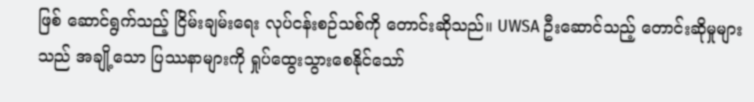ဖြစ် ဆောင်ရွက်သည့် ငြိမ်းချမ်းရေး လုပ်ငန်းစဉ်သစ်ကို တောင်းဆိုသည်။ UWSA ဦးဆောင်သည့် တောင်းဆိုမှုများသည် အချို့သော ပြဿနာများကို ရှုပ်ထွေးသွားစေနိုင်သော်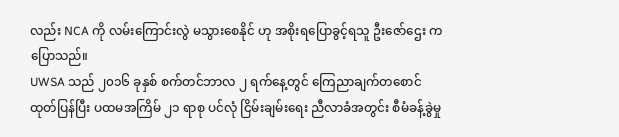လည်း NCA ကို လမ်းကြောင်းလွဲ မသွားစေနိုင် ဟု အစိုးရပြောခွင့်ရသူ ဦးဇော်ဌေး က ပြောသည်။
UWSA သည် ၂၀၁၆ ခုနှစ် စက်တင်ဘာလ ၂ ရက်နေ့တွင် ကြေညာချက်တစောင် ထုတ်ပြန်ပြီး ပထမအကြိမ် ၂၁ ရာစု ပင်လုံ ငြိမ်းချမ်းရေး ညီလာခံအတွင်း စီမံခန့်ခွဲမှု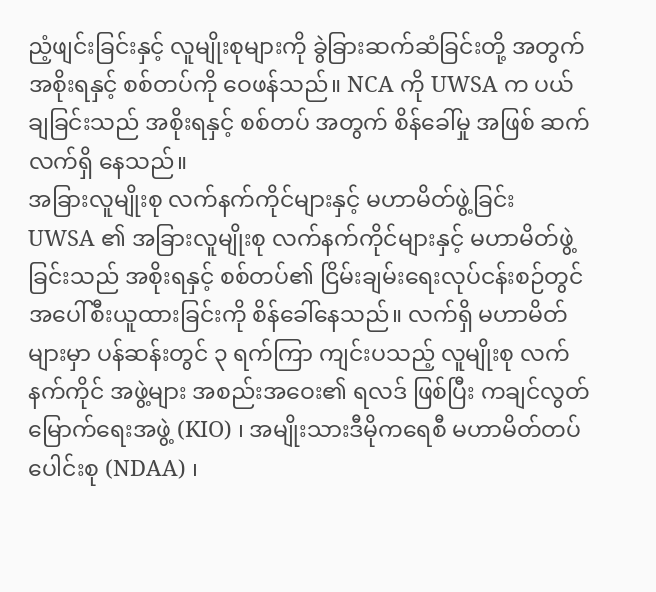ညံ့ဖျင်းခြင်းနှင့် လူမျိုးစုများကို ခွဲခြားဆက်ဆံခြင်းတို့ အတွက် အစိုးရနှင့် စစ်တပ်ကို ဝေဖန်သည်။ NCA ကို UWSA က ပယ်ချခြင်းသည် အစိုးရနှင့် စစ်တပ် အတွက် စိန်ခေါ်မှု အဖြစ် ဆက်လက်ရှိ နေသည်။
အခြားလူမျိုးစု လက်နက်ကိုင်များနှင့် မဟာမိတ်ဖွဲ့ခြင်း
UWSA ၏ အခြားလူမျိုးစု လက်နက်ကိုင်များနှင့် မဟာမိတ်ဖွဲ့ခြင်းသည် အစိုးရနှင့် စစ်တပ်၏ ငြိမ်းချမ်းရေးလုပ်ငန်းစဉ်တွင် အပေါ်စီးယူထားခြင်းကို စိန်ခေါ်နေသည်။ လက်ရှိ မဟာမိတ်များမှာ ပန်ဆန်းတွင် ၃ ရက်ကြာ ကျင်းပသည့် လူမျိုးစု လက်နက်ကိုင် အဖွဲ့များ အစည်းအဝေး၏ ရလဒ် ဖြစ်ပြီး ကချင်လွတ်မြောက်ရေးအဖွဲ့ (KIO) ၊ အမျိုးသားဒီမိုကရေစီ မဟာမိတ်တပ်ပေါင်းစု (NDAA) ၊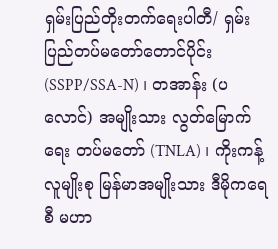ရှမ်းပြည်တိုးတက်ရေးပါတီ/ ရှမ်းပြည်တပ်မတော်တောင်ပိုင်း (SSPP/SSA-N) ၊ တအာန်း (ပလောင်) အမျိုးသား လွတ်မြောက်ရေး တပ်မတော် (TNLA) ၊ ကိုးကန့်လူမျိုးစု မြန်မာအမျိုးသား ဒီမိုကရေစီ မဟာ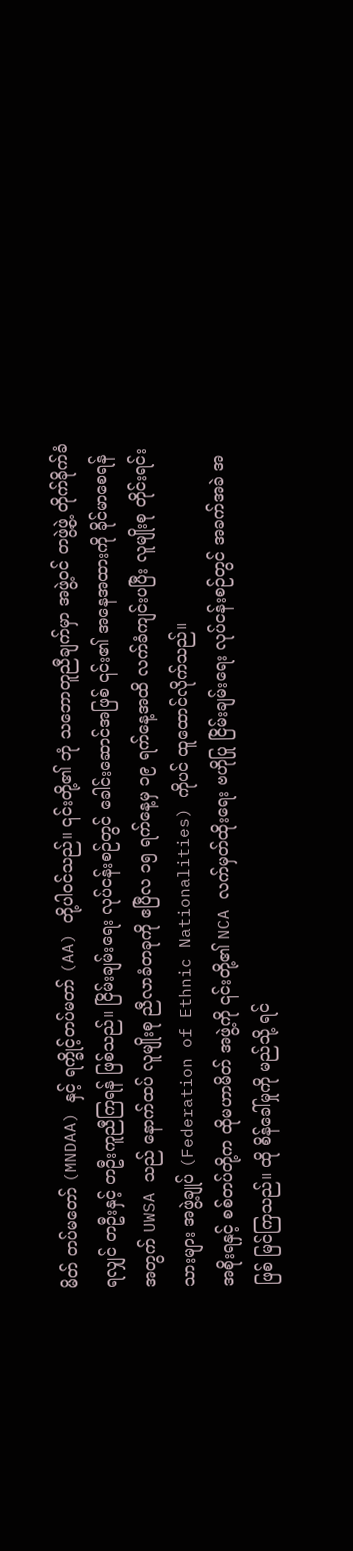မိတ် တပ်မတော် (MNDAA) နှင့် ရက္ခိုင့်တပ်မတာ် (AA) တို့ပါဝင်သည်။ ၎င်းတို့၏ ဘုံ သဘောတူညီချက်မှာ အဖွဲ့ဝင် တဖွဲ့ဖွဲ့ တိုက်ခိုက်ခံရလျှင် တဦးနှင့် တဦးကူညီကြရန် ဖြစ်သည်။ ငြိမ်းချမ်းရေး လုပ်ငန်းစဉ်တွင် ခေါင်းဆောင်အဖြစ် ၎င်း၏ အနေအထားကို ခိုင်မာစေရန် အတွက် UWSA သည် နောက်ထပ် လူမျိုးစု ညီလာခံတခုကို ဧပြီလ ၁၅ ရက်နေ့မှ ၁၉ ရက်နေ့အထိ လက်ခံကျင်းပပြီး လူမျိုးစု တိုင်းရင်းသားများ အဖွဲ့ချုပ် (Federation of Ethnic Nationalities) ကိုပင် ထူထောင်လိုက်သည်။
အစိုးရနှင့် စစ်တပ်တို့က ထိုမဟာမိတ် အဖွဲ့ကို ၎င်းတို့၏ NCA လက်မှတ်ထိုးရေး ဗဟိုပြု ငြိမ်းချမ်းရေး လုပ်ငန်းစဉ်တွင် အခက်အခဲ အဖြစ် မြင်ကြသည်။ ထို စိန်ခေါ်မှုကို မည်သို့ ရင်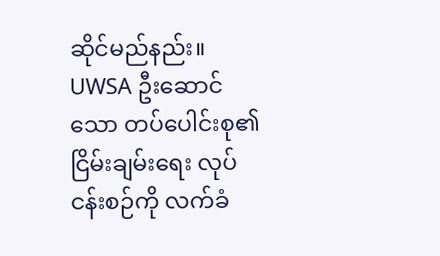ဆိုင်မည်နည်း။ UWSA ဦးဆောင်သော တပ်ပေါင်းစု၏ ငြိမ်းချမ်းရေး လုပ်ငန်းစဉ်ကို လက်ခံ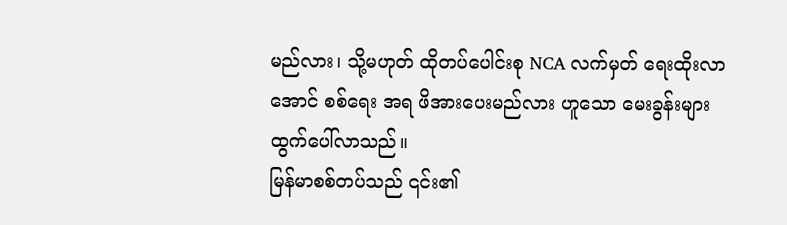မည်လား၊ သို့မဟုတ် ထိုတပ်ပေါင်းစု NCA လက်မှတ် ရေးထိုးလာအောင် စစ်ရေး အရ ဖိအားပေးမည်လား ဟူသော မေးခွန်းများ ထွက်ပေါ်လာသည်။
မြန်မာစစ်တပ်သည် ၎င်း၏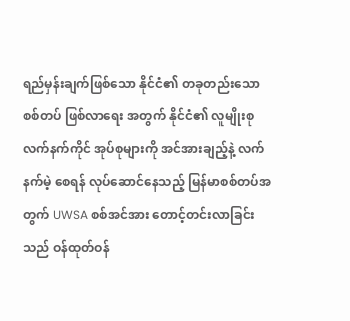ရည်မှန်းချက်ဖြစ်သော နိုင်ငံ၏ တခုတည်းသော စစ်တပ် ဖြစ်လာရေး အတွက် နိုင်ငံ၏ လူမျိုးစု လက်နက်ကိုင် အုပ်စုများကို အင်အားချည့်နဲ့ လက်နက်မဲ့ စေရန် လုပ်ဆောင်နေသည့် မြန်မာစစ်တပ်အတွက် UWSA စစ်အင်အား တောင့်တင်းလာခြင်းသည် ဝန်ထုတ်ဝန်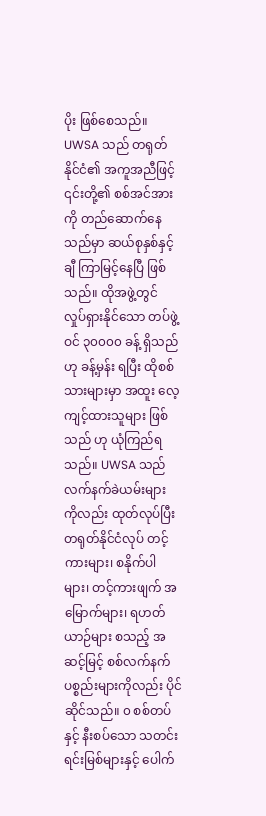ပိုး ဖြစ်စေသည်။
UWSA သည် တရုတ်နိုင်ငံ၏ အကူအညီဖြင့် ၎င်းတို့၏ စစ်အင်အားကို တည်ဆောက်နေသည်မှာ ဆယ်စုနှစ်နှင့်ချီ ကြာမြင့်နေပြီ ဖြစ်သည်။ ထိုအဖွဲ့တွင် လှုပ်ရှားနိုင်သော တပ်ဖွဲ့ဝင် ၃၀၀၀၀ ခန့် ရှိသည်ဟု ခန့်မှန်း ရပြီး ထိုစစ်သားများမှာ အထူး လေ့ကျင့်ထားသူများ ဖြစ်သည် ဟု ယုံကြည်ရသည်။ UWSA သည် လက်နက်ခဲယမ်းများ ကိုလည်း ထုတ်လုပ်ပြီး တရုတ်နိုင်ငံလုပ် တင့်ကားများ၊ စနိုက်ပါများ၊ တင့်ကားဖျက် အမြောက်များ၊ ရဟတ်ယာဉ်များ စသည့် အဆင့်မြင့် စစ်လက်နက် ပစ္စည်းများကိုလည်း ပိုင်ဆိုင်သည်။ ၀ စစ်တပ်နှင့် နီးစပ်သော သတင်းရင်းမြစ်များနှင့် ပေါက်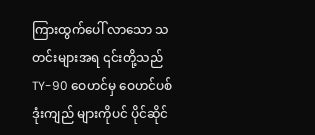ကြားထွက်ပေါ် လာသော သတင်းများအရ ၎င်းတို့သည် TY-90 ဝေဟင်မှ ဝေဟင်ပစ် ဒုံးကျည် များကိုပင် ပိုင်ဆိုင်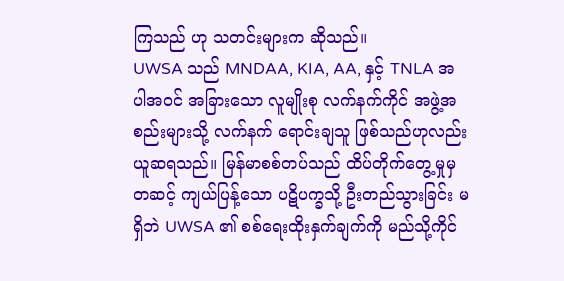ကြသည် ဟု သတင်းများက ဆိုသည်။
UWSA သည် MNDAA, KIA, AA, နှင့် TNLA အပါအဝင် အခြားသော လူမျိုးစု လက်နက်ကိုင် အဖွဲ့အစည်းများသို့ လက်နက် ရောင်းချသူ ဖြစ်သည်ဟုလည်း ယူဆရသည်။ မြန်မာစစ်တပ်သည် ထိပ်တိုက်တွေ့မှုမှ တဆင့် ကျယ်ပြန့်သော ပဋိပက္ခသို့ ဦးတည်သွားခြင်း မရှိဘဲ UWSA ၏ စစ်ရေးထိုးနှက်ချက်ကို မည်သို့ကိုင်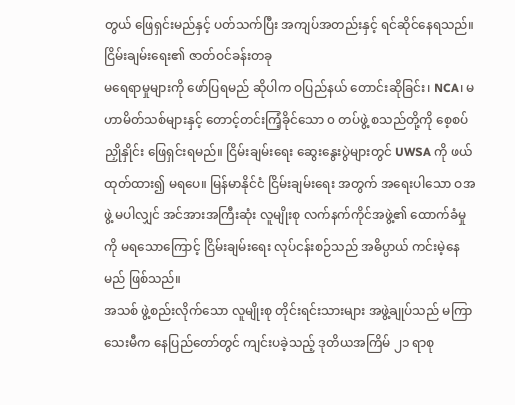တွယ် ဖြေရှင်းမည်နှင့် ပတ်သက်ပြီး အကျပ်အတည်းနှင့် ရင်ဆိုင်နေရသည်။
ငြိမ်းချမ်းရေး၏ ဇာတ်ဝင်ခန်းတခု
မရေရာမှုများကို ဖော်ပြရမည် ဆိုပါက ဝပြည်နယ် တောင်းဆိုခြင်း၊ NCA၊ မဟာမိတ်သစ်များနှင့် တောင့်တင်းကြံ့ခိုင်သော ၀ တပ်ဖွဲ့ စသည်တို့ကို စေ့စပ်ညှိုနှိုင်း ဖြေရှင်းရမည်။ ငြိမ်းချမ်းရေး ဆွေးနွေးပွဲများတွင် UWSA ကို ဖယ်ထုတ်ထား၍ မရပေ။ မြန်မာနိုင်ငံ ငြိမ်းချမ်းရေး အတွက် အရေးပါသော ဝအဖွဲ့ မပါလျှင် အင်အားအကြီးဆုံး လူမျိုးစု လက်နက်ကိုင်အဖွဲ့၏ ထောက်ခံမှုကို မရသောကြောင့် ငြိမ်းချမ်းရေး လုပ်ငန်းစဉ်သည် အဓိပ္ပာယ် ကင်းမဲ့နေမည် ဖြစ်သည်။
အသစ် ဖွဲ့စည်းလိုက်သော လူမျိုးစု တိုင်းရင်းသားများ အဖွဲ့ချုပ်သည် မကြာသေးမီက နေပြည်တော်တွင် ကျင်းပခဲ့သည့် ဒုတိယအကြိမ် ၂၁ ရာစု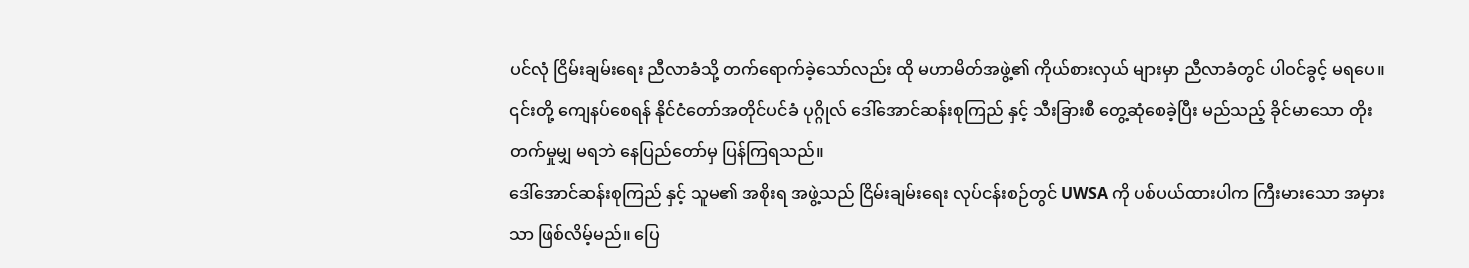ပင်လုံ ငြိမ်းချမ်းရေး ညီလာခံသို့ တက်ရောက်ခဲ့သော်လည်း ထို မဟာမိတ်အဖွဲ့၏ ကိုယ်စားလှယ် များမှာ ညီလာခံတွင် ပါဝင်ခွင့် မရပေ။ ၎င်းတို့ ကျေနပ်စေရန် နိုင်ငံတော်အတိုင်ပင်ခံ ပုဂ္ဂိုလ် ဒေါ်အောင်ဆန်းစုကြည် နှင့် သီးခြားစီ တွေ့ဆုံစေခဲ့ပြီး မည်သည့် ခိုင်မာသော တိုးတက်မှုမျှ မရဘဲ နေပြည်တော်မှ ပြန်ကြရသည်။
ဒေါ်အောင်ဆန်းစုကြည် နှင့် သူမ၏ အစိုးရ အဖွဲ့သည် ငြိမ်းချမ်းရေး လုပ်ငန်းစဉ်တွင် UWSA ကို ပစ်ပယ်ထားပါက ကြီးမားသော အမှားသာ ဖြစ်လိမ့်မည်။ ပြေ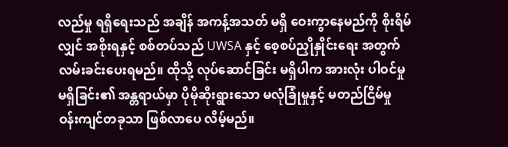လည်မှု ရရှိရေးသည် အချိန် အကန့်အသတ် မရှိ ဝေးကွာနေမည်ကို စိုးရိမ်လျှင် အစိုးရနှင့် စစ်တပ်သည် UWSA နှင့် စေ့စပ်ညှိုနှိုင်းရေး အတွက် လမ်းခင်းပေးရမည်။ ထိုသို့ လုပ်ဆောင်ခြင်း မရှိပါက အားလုံး ပါဝင်မှု မရှိခြင်း၏ အန္တရာယ်မှာ ပိုမိုဆိုးရွားသော မလုံခြုံမှုနှင့် မတည်ငြိမ်မှု ဝန်းကျင်တခုသာ ဖြစ်လာပေ လိမ့်မည်။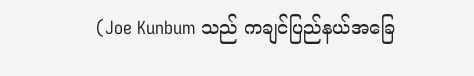(Joe Kunbum သည် ကချင်ပြည်နယ်အခြေ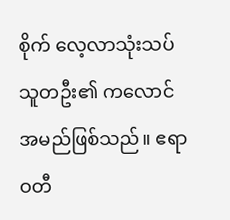စိုက် လေ့လာသုံးသပ်သူတဦး၏ ကလောင်အမည်ဖြစ်သည်။ ဧရာဝတီ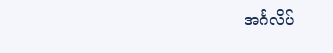အင်္ဂလိပ်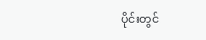ပိုင်းတွင်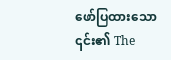ဖော်ပြထားသော ၎င်း၏ The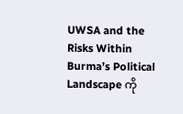UWSA and the Risks Within Burma’s Political Landscape ကို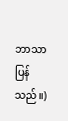ဘာသာပြန်သည်။)